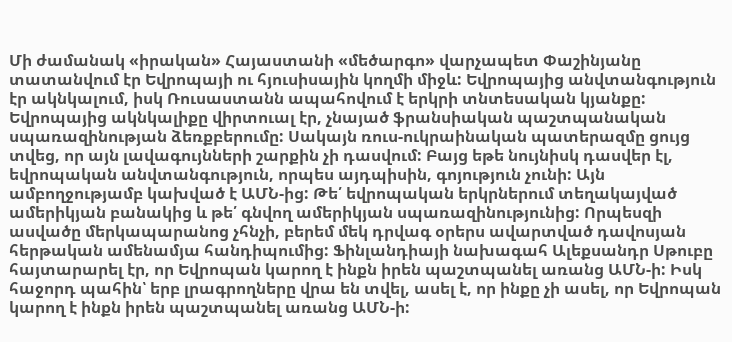Մի ժամանակ «իրական» Հայաստանի «մեծարգո» վարչապետ Փաշինյանը տատանվում էր Եվրոպայի ու հյուսիսային կողմի միջև: Եվրոպայից անվտանգություն էր ակնկալում, իսկ Ռուսաստանն ապահովում է երկրի տնտեսական կյանքը: Եվրոպայից ակնկալիքը վիրտուալ էր, չնայած ֆրանսիական պաշտպանական սպառազինության ձեռքբերումը: Սակայն ռուս-ուկրաինական պատերազմը ցույց տվեց, որ այն լավագույնների շարքին չի դասվում: Բայց եթե նույնիսկ դասվեր էլ, եվրոպական անվտանգություն, որպես այդպիսին, գոյություն չունի: Այն ամբողջությամբ կախված է ԱՄՆ-ից: Թե՛ եվրոպական երկրներում տեղակայված ամերիկյան բանակից և թե՛ գնվող ամերիկյան սպառազինությունից: Որպեսզի ասվածը մերկապարանոց չհնչի, բերեմ մեկ դրվագ օրերս ավարտված դավոսյան հերթական ամենամյա հանդիպումից: Ֆինլանդիայի նախագահ Ալեքսանդր Սթուբը հայտարարել էր, որ Եվրոպան կարող է ինքն իրեն պաշտպանել առանց ԱՄՆ-ի: Իսկ հաջորդ պահին՝ երբ լրագրողները վրա են տվել, ասել է, որ ինքը չի ասել, որ Եվրոպան կարող է ինքն իրեն պաշտպանել առանց ԱՄՆ-ի: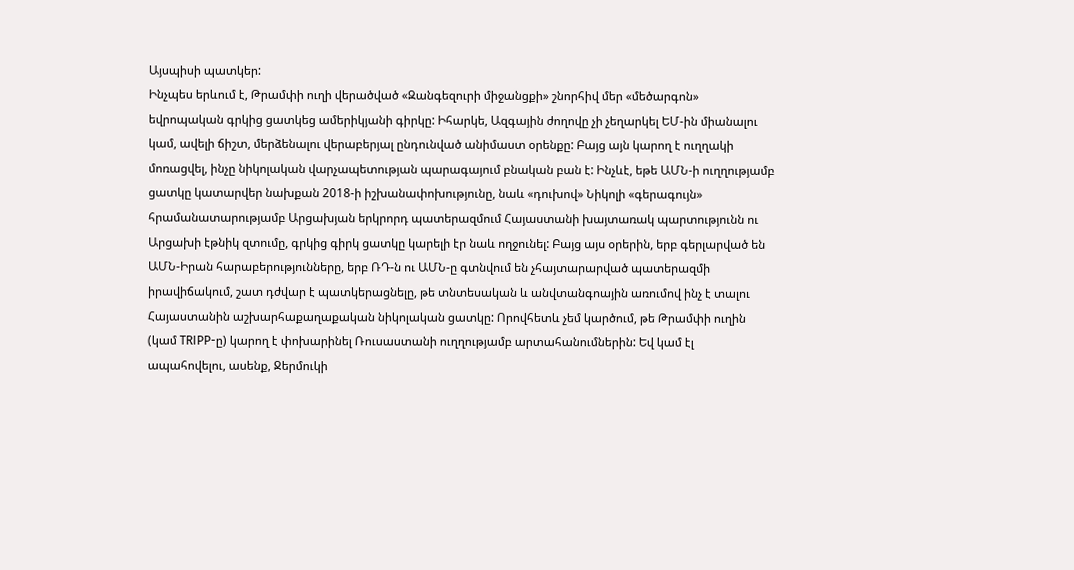Այսպիսի պատկեր:
Ինչպես երևում է, Թրամփի ուղի վերածված «Զանգեզուրի միջանցքի» շնորհիվ մեր «մեծարգոն» եվրոպական գրկից ցատկեց ամերիկյանի գիրկը: Իհարկե, Ազգային ժողովը չի չեղարկել ԵՄ-ին միանալու կամ, ավելի ճիշտ, մերձենալու վերաբերյալ ընդունված անիմաստ օրենքը: Բայց այն կարող է ուղղակի մոռացվել, ինչը նիկոլական վարչապետության պարագայում բնական բան է: Ինչևէ, եթե ԱՄՆ-ի ուղղությամբ ցատկը կատարվեր նախքան 2018-ի իշխանափոխությունը, նաև «դուխով» Նիկոլի «գերագույն» հրամանատարությամբ Արցախյան երկրորդ պատերազմում Հայաստանի խայտառակ պարտությունն ու Արցախի էթնիկ զտումը, գրկից գիրկ ցատկը կարելի էր նաև ողջունել: Բայց այս օրերին, երբ գերլարված են ԱՄՆ-Իրան հարաբերությունները, երբ ՌԴ-ն ու ԱՄՆ-ը գտնվում են չհայտարարված պատերազմի իրավիճակում, շատ դժվար է պատկերացնելը, թե տնտեսական և անվտանգոային առումով ինչ է տալու Հայաստանին աշխարհաքաղաքական նիկոլական ցատկը: Որովհետև չեմ կարծում, թե Թրամփի ուղին (կամ TRIPP-ը) կարող է փոխարինել Ռուսաստանի ուղղությամբ արտահանումներին: Եվ կամ էլ ապահովելու, ասենք, Ջերմուկի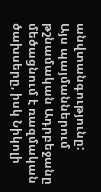անվտանգությունը:
Այս պայմաններում թշնամական Ադրբեջանը մեծացնում է ռազմական ծախսերը, իսկ Նիկոլի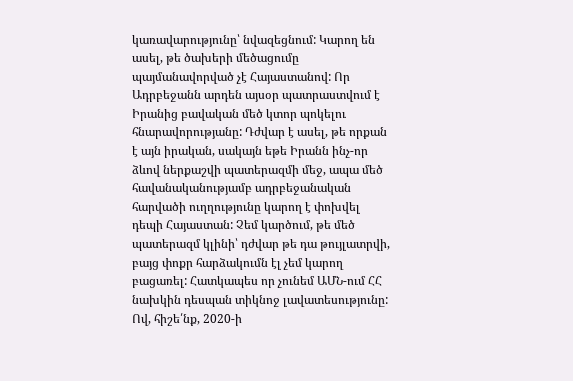կառավարությունը՝ նվազեցնում: Կարող են ասել, թե ծախերի մեծացումը պայմանավորված չէ Հայաստանով: Որ Ադրբեջանն արդեն այսօր պատրաստվում է Իրանից բավական մեծ կտոր պոկելու հնարավորությանը: Դժվար է ասել, թե որքան է այն իրական, սակայն եթե Իրանն ինչ-որ ձևով ներքաշվի պատերազմի մեջ, ապա մեծ հավանականությամբ ադրբեջանական հարվածի ուղղությունը կարող է փոխվել դեպի Հայաստան: Չեմ կարծում, թե մեծ պատերազմ կլինի՝ դժվար թե դա թույլատրվի, բայց փոքր հարձակումն էլ չեմ կարող բացառել: Հատկապես որ չունեմ ԱՄՆ-ում ՀՀ նախկին դեսպան տիկնոջ լավատեսությունը: Ով, հիշե՛նք, 2020-ի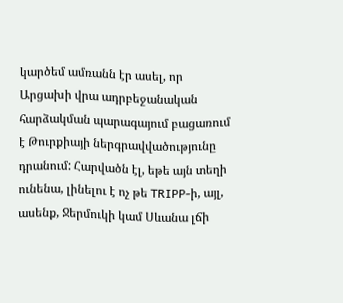կարծեմ ամռանն էր ասել, որ Արցախի վրա ադրբեջանական հարձակման պարագայում բացառում է Թուրքիայի ներգրավվածությունը դրանում: Հարվածն էլ, եթե այն տեղի ունենա, լինելու է ոչ թե TRIPP-ի, այլ, ասենք, Ջերմուկի կամ Սևանա լճի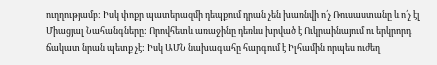ուղղությամբ: Իսկ փոքր պատերազմի դեպքում դրան չեն խառնվի ո՛չ Ռուսաստանը և ո՛չ էլ Միացյալ Նահանգները: Որովհետև առաջինը դեռևս խրված է Ուկրաինայում ու երկրորդ ճակատ նրան պետք չէ: Իսկ ԱՄՆ նախագահը հարգում է Իլհամին որպես ուժեղ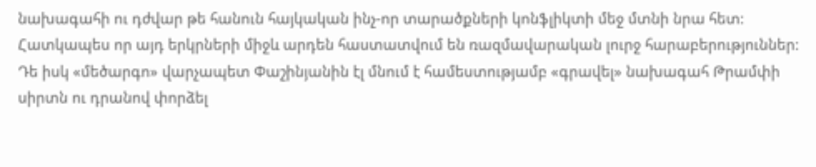նախագահի ու դժվար թե հանուն հայկական ինչ-որ տարածքների կոնֆլիկտի մեջ մտնի նրա հետ: Հատկապես որ այդ երկրների միջև արդեն հաստատվում են ռազմավարական լուրջ հարաբերություններ:
Դե իսկ «մեծարգո» վարչապետ Փաշինյանին էլ մնում է համեստությամբ «գրավել» նախագահ Թրամփի սիրտն ու դրանով փորձել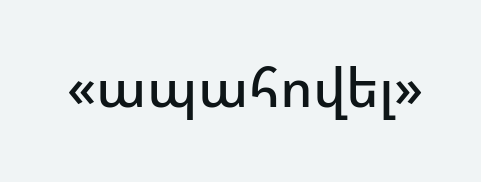«ապահովել»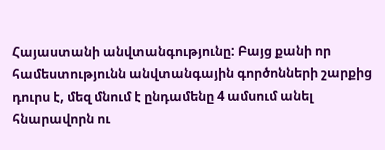Հայաստանի անվտանգությունը: Բայց քանի որ համեստությունն անվտանգային գործոնների շարքից դուրս է, մեզ մնում է ընդամենը 4 ամսում անել հնարավորն ու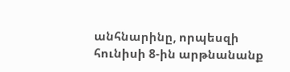անհնարինը, որպեսզի հունիսի 8-ին արթնանանք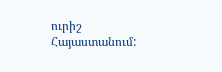ուրիշ Հայաստանում: